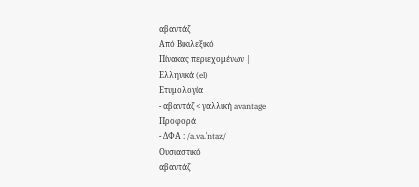αβαντάζ
Από Βικιλεξικό
Πίνακας περιεχομένων |
Ελληνικά (el)
Ετυμολογία
- αβαντάζ < γαλλική avantage
Προφορά
- ΔΦΑ : /a.va.ˈntaz/
Ουσιαστικό
αβαντάζ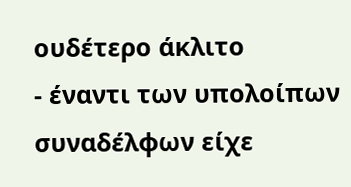ουδέτερο άκλιτο
- έναντι των υπολοίπων συναδέλφων είχε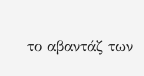το αβαντάζ των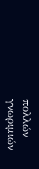πολλών γνωριμιών